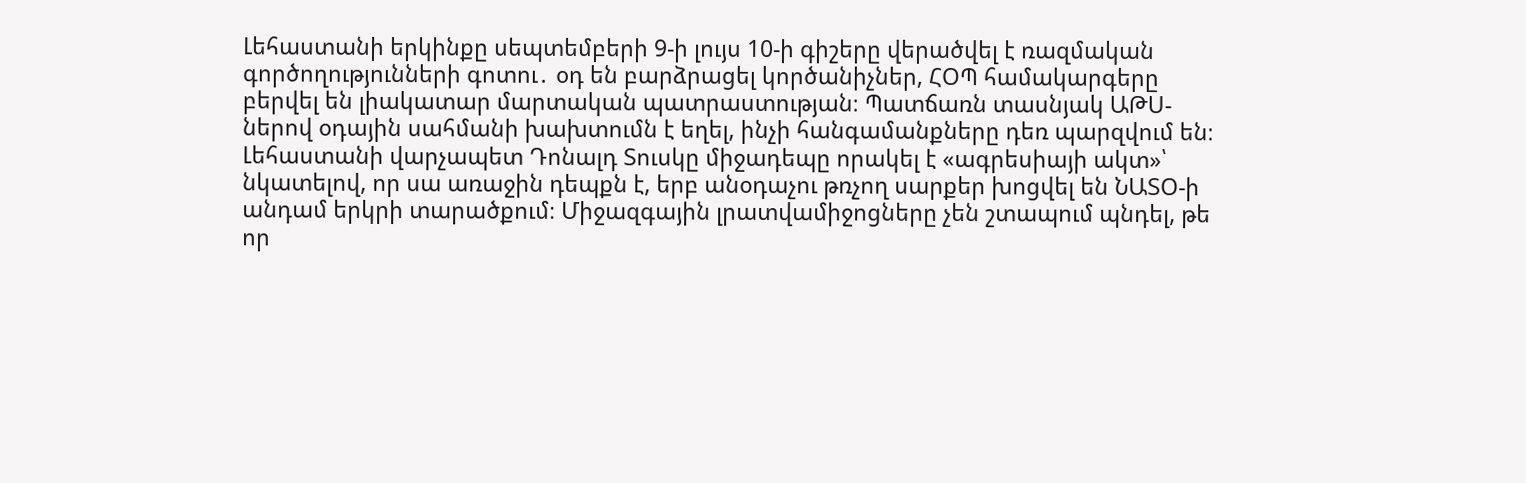Լեհաստանի երկինքը սեպտեմբերի 9-ի լույս 10-ի գիշերը վերածվել է ռազմական գործողությունների գոտու․ օդ են բարձրացել կործանիչներ, ՀՕՊ համակարգերը բերվել են լիակատար մարտական պատրաստության։ Պատճառն տասնյակ ԱԹՍ-ներով օդային սահմանի խախտումն է եղել, ինչի հանգամանքները դեռ պարզվում են։ Լեհաստանի վարչապետ Դոնալդ Տուսկը միջադեպը որակել է «ագրեսիայի ակտ»՝ նկատելով, որ սա առաջին դեպքն է, երբ անօդաչու թռչող սարքեր խոցվել են ՆԱՏՕ-ի անդամ երկրի տարածքում։ Միջազգային լրատվամիջոցները չեն շտապում պնդել, թե որ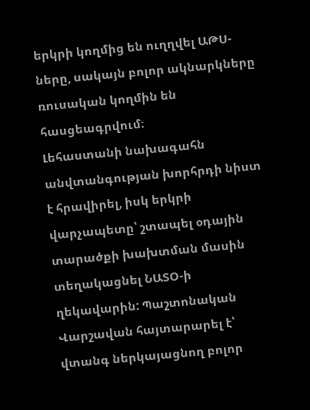երկրի կողմից են ուղղվել ԱԹՍ-ները, սակայն բոլոր ակնարկները ռուսական կողմին են հասցեագրվում։
Լեհաստանի նախագահն անվտանգության խորհրդի նիստ է հրավիրել, իսկ երկրի վարչապետը՝ շտապել օդային տարածքի խախտման մասին տեղակացնել ՆԱՏՕ-ի ղեկավարին: Պաշտոնական Վարշավան հայտարարել է՝ վտանգ ներկայացնող բոլոր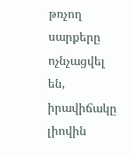թռչող սարքերը ոչնչացվել են, իրավիճակը լիովին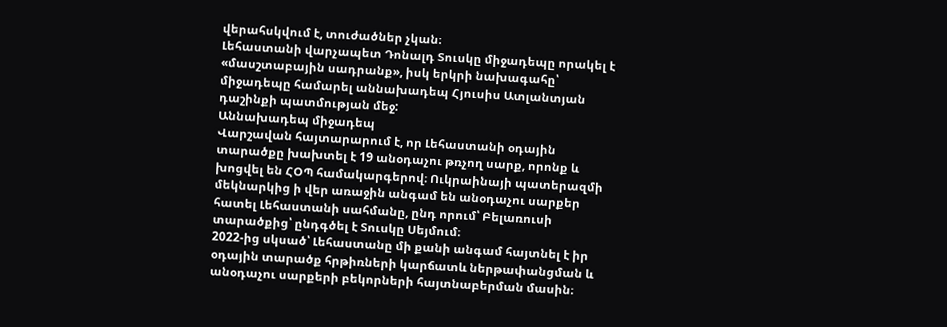վերահսկվում է, տուժածներ չկան։
Լեհաստանի վարչապետ Դոնալդ Տուսկը միջադեպը որակել է «մասշտաբային սադրանք», իսկ երկրի նախագահը՝ միջադեպը համարել աննախադեպ Հյուսիս Ատլանտյան դաշինքի պատմության մեջ:
Աննախադեպ միջադեպ
Վարշավան հայտարարում է, որ Լեհաստանի օդային տարածքը խախտել է 19 անօդաչու թռչող սարք, որոնք և խոցվել են ՀՕՊ համակարգերով։ Ուկրաինայի պատերազմի մեկնարկից ի վեր առաջին անգամ են անօդաչու սարքեր հատել Լեհաստանի սահմանը, ընդ որում՝ Բելառուսի տարածքից՝ ընդգծել է Տուսկը Սեյմում։
2022-ից սկսած՝ Լեհաստանը մի քանի անգամ հայտնել է իր օդային տարածք հրթիռների կարճատև ներթափանցման և անօդաչու սարքերի բեկորների հայտնաբերման մասին։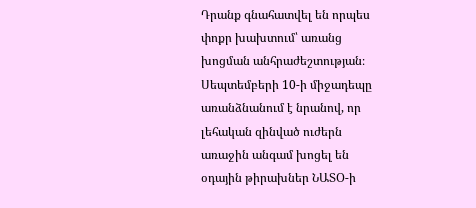Դրանք գնահատվել են որպես փոքր խախտում՝ առանց խոցման անհրաժեշտության։ Սեպտեմբերի 10-ի միջադեպը առանձնանում է նրանով, որ լեհական զինված ուժերն առաջին անգամ խոցել են օդային թիրախներ ՆԱՏՕ-ի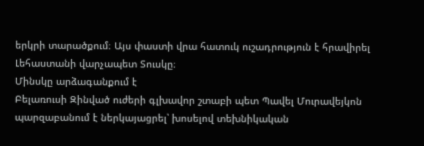երկրի տարածքում։ Այս փաստի վրա հատուկ ուշադրություն է հրավիրել Լեհաստանի վարչապետ Տուսկը։
Մինսկը արձագանքում է
Բելառուսի Զինված ուժերի գլխավոր շտաբի պետ Պավել Մուրավեյկոն պարզաբանում է ներկայացրել՝ խոսելով տեխնիկական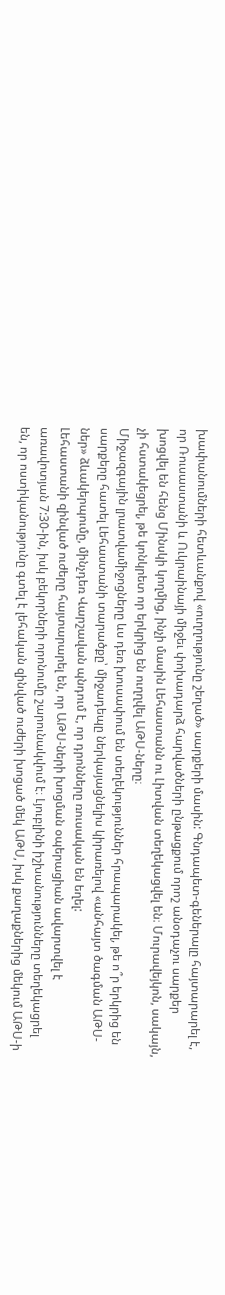խափանումների հետևանքով «ուղղությունը շեղած» սարքերի մասին: Գնդապետ-գեներալը հայտարարել է, որ Ռուսաստանի և Ուկրաինայի միջեւ փոխադարձ հարվածների ընթացքում որոշ անօդաչու սարքեր խոցվել են հենց Մինսկի կողմից, ինչի մասին Լեհաստանն ու Լիտվան տեղեկացվել են։ Մուրավեյկոն, սակայն, չի հստակեցրել, թե կոնկրետ որ երկրից են ուղղվել ԱԹՍ-ները։
Միջազգային լրատվամիջոցները ևս դեռ խուսափում են տեղեկություններ հրապարակել, թե ո՞ր երկրից են սարքերը հատել Լեհաստանի տարածքը՝ միջադեպը ներկայացնելիս կիրառելով «անհայտ ծագման ԱԹՍ-ներ» ձևակերպումը, մինչդեռ Վարշավան պնդում է, որ դրոնները ռուսական են եղել:
Լեհաստանի զինված ուժերը հայտարարել են, որ ԱԹՍ-ների խոցման օպերացիան ավարտվել է առավոտյան 7:30-ին, իսկ բեկորների որոնումը շարունակվում է։ Լյուբլինի իշխանությունները տեղեկացրել են, որ ոստիկանությունը գտել է լեհական զինված ուժերի խոցած մեկ ԱԹՍ, իսկ քաղաքներից մեկում ԱԹՍ-ի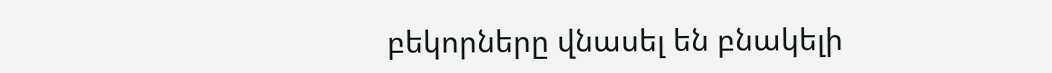բեկորները վնասել են բնակելի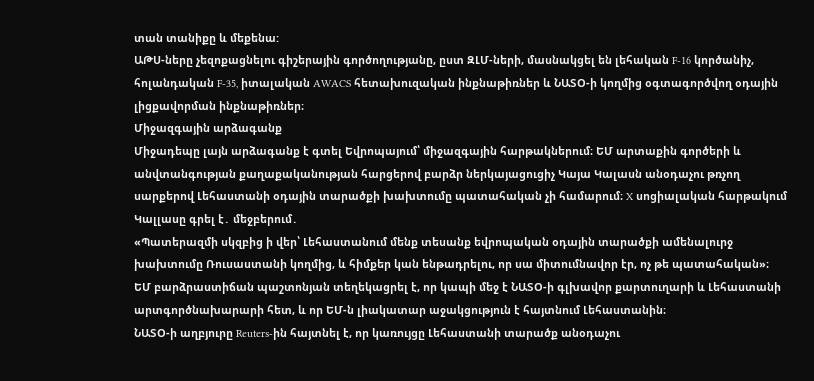տան տանիքը և մեքենա:
ԱԹՍ-ները չեզոքացնելու գիշերային գործողությանը, ըստ ԶԼՄ-ների, մասնակցել են լեհական F-16 կործանիչ, հոլանդական F-35, իտալական AWACS հետախուզական ինքնաթիռներ և ՆԱՏՕ-ի կողմից օգտագործվող օդային լիցքավորման ինքնաթիռներ։
Միջազգային արձագանք
Միջադեպը լայն արձագանք է գտել Եվրոպայում՝ միջազգային հարթակներում։ ԵՄ արտաքին գործերի և անվտանգության քաղաքականության հարցերով բարձր ներկայացուցիչ Կայա Կալասն անօդաչու թռչող սարքերով Լեհաստանի օդային տարածքի խախտումը պատահական չի համարում։ X սոցիալական հարթակում Կալլասը գրել է․ մեջբերում․
«Պատերազմի սկզբից ի վեր՝ Լեհաստանում մենք տեսանք եվրոպական օդային տարածքի ամենալուրջ խախտումը Ռուսաստանի կողմից, և հիմքեր կան ենթադրելու, որ սա միտումնավոր էր, ոչ թե պատահական»։
ԵՄ բարձրաստիճան պաշտոնյան տեղեկացրել է, որ կապի մեջ է ՆԱՏՕ-ի գլխավոր քարտուղարի և Լեհաստանի արտգործնախարարի հետ, և որ ԵՄ-ն լիակատար աջակցություն է հայտնում Լեհաստանին։
ՆԱՏՕ-ի աղբյուրը Reuters-ին հայտնել է, որ կառույցը Լեհաստանի տարածք անօդաչու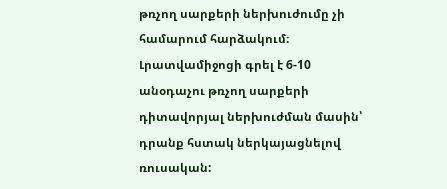թռչող սարքերի ներխուժումը չի համարում հարձակում։ Լրատվամիջոցի գրել է 6-10 անօդաչու թռչող սարքերի դիտավորյալ ներխուժման մասին՝ դրանք հստակ ներկայացնելով ռուսական: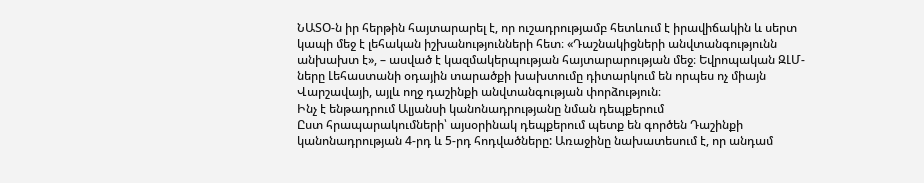ՆԱՏՕ-ն իր հերթին հայտարարել է, որ ուշադրությամբ հետևում է իրավիճակին և սերտ կապի մեջ է լեհական իշխանությունների հետ։ «Դաշնակիցների անվտանգությունն անխախտ է», – ասված է կազմակերպության հայտարարության մեջ։ Եվրոպական ԶԼՄ-ները Լեհաստանի օդային տարածքի խախտումը դիտարկում են որպես ոչ միայն Վարշավայի, այլև ողջ դաշինքի անվտանգության փորձություն։
Ինչ է ենթադրում Ալյանսի կանոնադրությանը նման դեպքերում
Ըստ հրապարակումների՝ այսօրինակ դեպքերում պետք են գործեն Դաշինքի կանոնադրության 4-րդ և 5-րդ հոդվածները: Առաջինը նախատեսում է, որ անդամ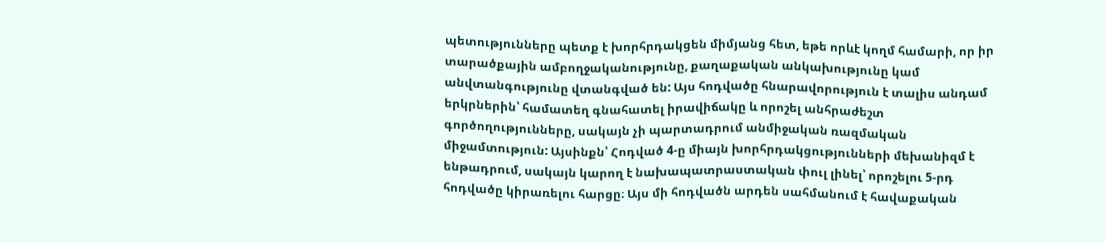պետությունները պետք է խորհրդակցեն միմյանց հետ, եթե որևէ կողմ համարի, որ իր տարածքային ամբողջականությունը, քաղաքական անկախությունը կամ անվտանգությունը վտանգված են: Այս հոդվածը հնարավորություն է տալիս անդամ երկրներին՝ համատեղ գնահատել իրավիճակը և որոշել անհրաժեշտ գործողությունները, սակայն չի պարտադրում անմիջական ռազմական միջամտություն: Այսինքն՝ Հոդված 4-ը միայն խորհրդակցությունների մեխանիզմ է ենթադրում, սակայն կարող է նախապատրաստական փուլ լինել՝ որոշելու 5-րդ հոդվածը կիրառելու հարցը։ Այս մի հոդվածն արդեն սահմանում է հավաքական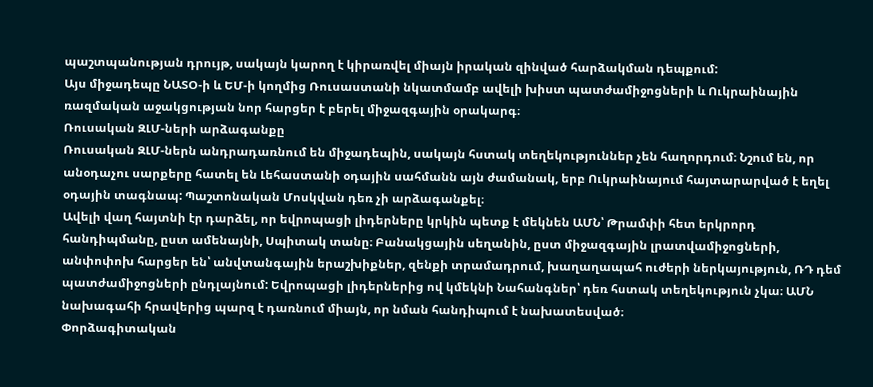պաշտպանության դրույթ, սակայն կարող է կիրառվել միայն իրական զինված հարձակման դեպքում:
Այս միջադեպը ՆԱՏՕ-ի և ԵՄ-ի կողմից Ռուսաստանի նկատմամբ ավելի խիստ պատժամիջոցների և Ուկրաինային ռազմական աջակցության նոր հարցեր է բերել միջազգային օրակարգ։
Ռուսական ԶԼՄ-ների արձագանքը
Ռուսական ԶԼՄ-ներն անդրադառնում են միջադեպին, սակայն հստակ տեղեկություններ չեն հաղորդում։ Նշում են, որ անօդաչու սարքերը հատել են Լեհաստանի օդային սահմանն այն ժամանակ, երբ Ուկրաինայում հայտարարված է եղել օդային տագնապ: Պաշտոնական Մոսկվան դեռ չի արձագանքել։
Ավելի վաղ հայտնի էր դարձել, որ եվրոպացի լիդերները կրկին պետք է մեկնեն ԱՄՆ՝ Թրամփի հետ երկրորդ հանդիպմանը, ըստ ամենայնի, Սպիտակ տանը։ Բանակցային սեղանին, ըստ միջազգային լրատվամիջոցների, անփոփոխ հարցեր են՝ անվտանգային երաշխիքներ, զենքի տրամադրում, խաղաղապահ ուժերի ներկայություն, ՌԴ դեմ պատժամիջոցների ընդլայնում: Եվրոպացի լիդերներից ով կմեկնի Նահանգներ՝ դեռ հստակ տեղեկություն չկա։ ԱՄՆ նախագահի հրավերից պարզ է դառնում միայն, որ նման հանդիպում է նախատեսված։
Փորձագիտական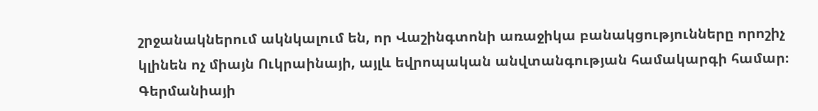շրջանակներում ակնկալում են, որ Վաշինգտոնի առաջիկա բանակցությունները որոշիչ կլինեն ոչ միայն Ուկրաինայի, այլև եվրոպական անվտանգության համակարգի համար։
Գերմանիայի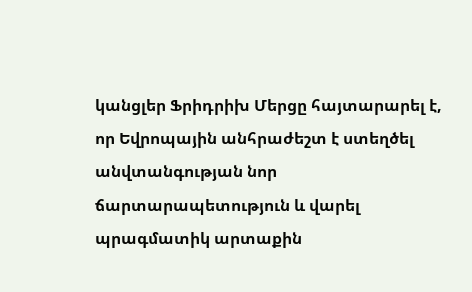կանցլեր Ֆրիդրիխ Մերցը հայտարարել է, որ Եվրոպային անհրաժեշտ է ստեղծել անվտանգության նոր ճարտարապետություն և վարել պրագմատիկ արտաքին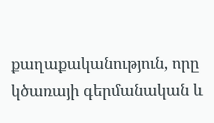քաղաքականություն, որը կծառայի գերմանական և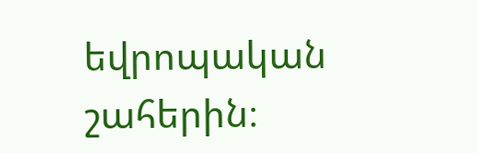եվրոպական շահերին։